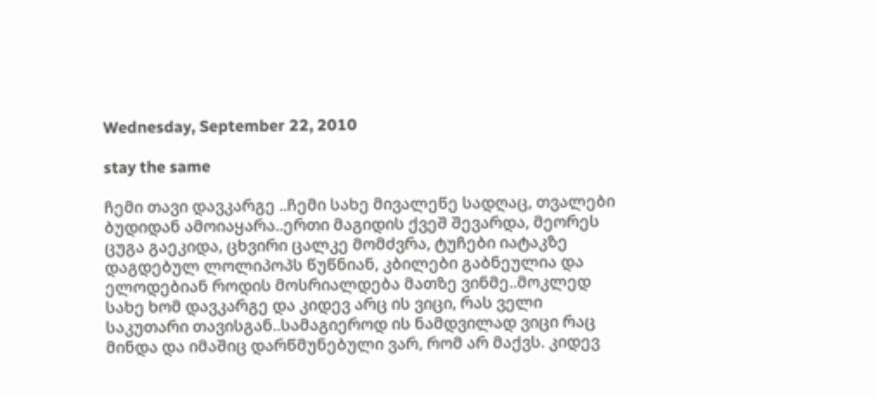Wednesday, September 22, 2010

stay the same

ჩემი თავი დავკარგე ..ჩემი სახე მივალეწე სადღაც, თვალები ბუდიდან ამოიაყარა..ერთი მაგიდის ქვეშ შევარდა, მეორეს ცუგა გაეკიდა, ცხვირი ცალკე მომძვრა, ტუჩები იატაკზე დაგდებულ ლოლიპოპს წუწნიან, კბილები გაბნეულია და ელოდებიან როდის მოსრიალდება მათზე ვინმე..მოკლედ სახე ხომ დავკარგე და კიდევ არც ის ვიცი, რას ველი საკუთარი თავისგან..სამაგიეროდ ის ნამდვილად ვიცი რაც მინდა და იმაშიც დარწმუნებული ვარ, რომ არ მაქვს. კიდევ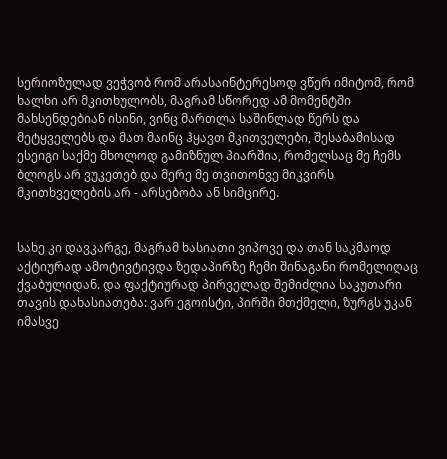სერიოზულად ვეჭვობ რომ არასაინტერესოდ ვწერ იმიტომ, რომ ხალხი არ მკითხულობს, მაგრამ სწორედ ამ მომენტში მახსენდებიან ისინი, ვინც მართლა საშინლად წერს და მეტყველებს და მათ მაინც ჰყავთ მკითველები, შესაბამისად ესეიგი საქმე მხოლოდ გამიზნულ პიარშია, რომელსაც მე ჩემს ბლოგს არ ვუკეთებ და მერე მე თვითონვე მიკვირს მკითხველების არ - არსებობა ან სიმცირე.


სახე კი დავკარგე, მაგრამ ხასიათი ვიპოვე და თან საკმაოდ აქტიურად ამოტივტივდა ზედაპირზე ჩემი შინაგანი რომელიღაც ქვაბულიდან. და ფაქტიურად პირველად შემიძლია საკუთარი თავის დახასიათება: ვარ ეგოისტი, პირში მთქმელი, ზურგს უკან იმასვე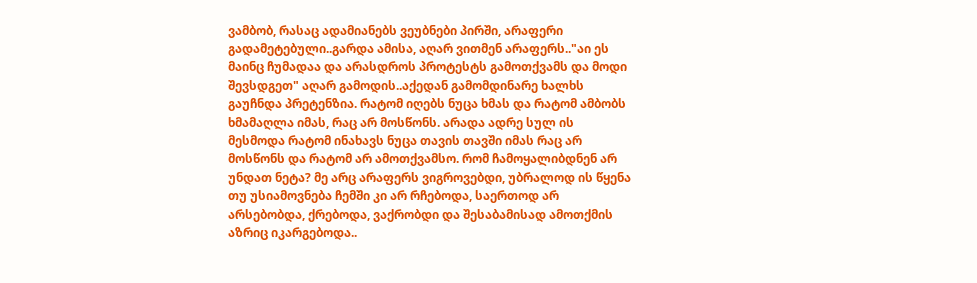ვამბობ, რასაც ადამიანებს ვეუბნები პირში, არაფერი გადამეტებული..გარდა ამისა, აღარ ვითმენ არაფერს.."აი ეს მაინც ჩუმადაა და არასდროს პროტესტს გამოთქვამს და მოდი შევსდგეთ" აღარ გამოდის..აქედან გამომდინარე ხალხს გაუჩნდა პრეტენზია. რატომ იღებს ნუცა ხმას და რატომ ამბობს ხმამაღლა იმას, რაც არ მოსწონს. არადა ადრე სულ ის მესმოდა რატომ ინახავს ნუცა თავის თავში იმას რაც არ მოსწონს და რატომ არ ამოთქვამსო. რომ ჩამოყალიბდნენ არ უნდათ ნეტა? მე არც არაფერს ვიგროვებდი, უბრალოდ ის წყენა თუ უსიამოვნება ჩემში კი არ რჩებოდა, საერთოდ არ არსებობდა, ქრებოდა, ვაქრობდი და შესაბამისად ამოთქმის აზრიც იკარგებოდა..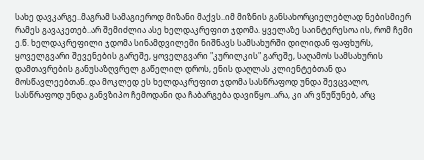სახე დავკარგე..მაგრამ სამაგიეროდ მიზანი მაქვს..იმ მიზნის განსახორციელებლად ნებისმიერ რამეს გავაკეთებ..არ შემიძლია ასე ხელდაკრეფით ჯდომა. ყველაზე საინტერესოა ის, რომ ჩემი ე.წ. ხელდაკრეფილი ჯდომა სინამდვილეში ნიშნავს სამსახურში დილიდან ფაფხურს, ყოველგვარი შევენების გარეშე, ყოველგვარი "კურილკის" გარეშე, საღამოს სამსახურის დამთავრების განუსაზღვრელ გაწელილ დროს, ენის დაღლას კლიენტებთან და მოსწავლეებთან..და მოკლედ ეს ხელდაკრეფით ჯდომა სასწრაფოდ უნდა შევცვალო, სასწრაფოდ უნდა განვზიპო ჩემოდანი და ჩაბარგება დავიწყო..არა, კი არ ვწუწუნებ, არც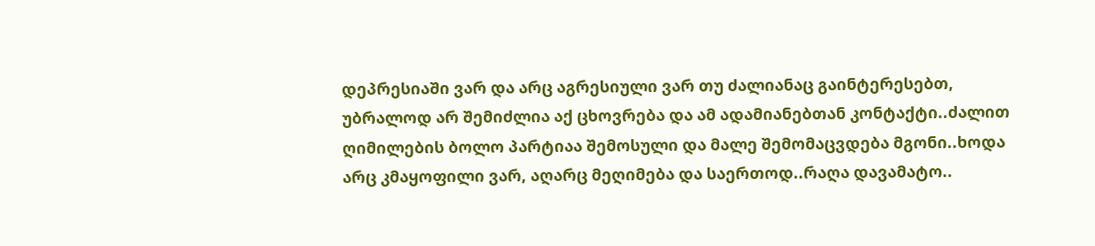დეპრესიაში ვარ და არც აგრესიული ვარ თუ ძალიანაც გაინტერესებთ, უბრალოდ არ შემიძლია აქ ცხოვრება და ამ ადამიანებთან კონტაქტი..ძალით ღიმილების ბოლო პარტიაა შემოსული და მალე შემომაცვდება მგონი..ხოდა არც კმაყოფილი ვარ, აღარც მეღიმება და საერთოდ..რაღა დავამატო..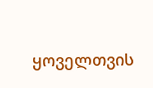ყოველთვის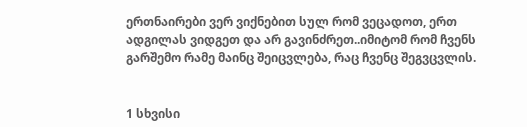ერთნაირები ვერ ვიქნებით სულ რომ ვეცადოთ, ერთ ადგილას ვიდგეთ და არ გავინძრეთ..იმიტომ რომ ჩვენს გარშემო რამე მაინც შეიცვლება, რაც ჩვენც შეგვცვლის.


1 სხვისი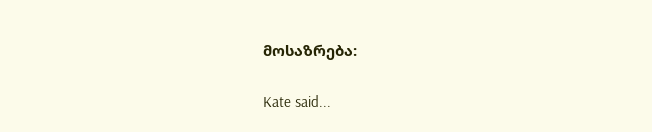მოსაზრება:

Kate said...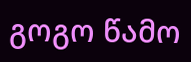გოგო წამო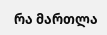რა მართლა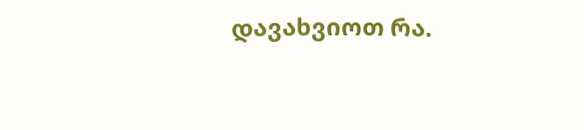დავახვიოთ რა.